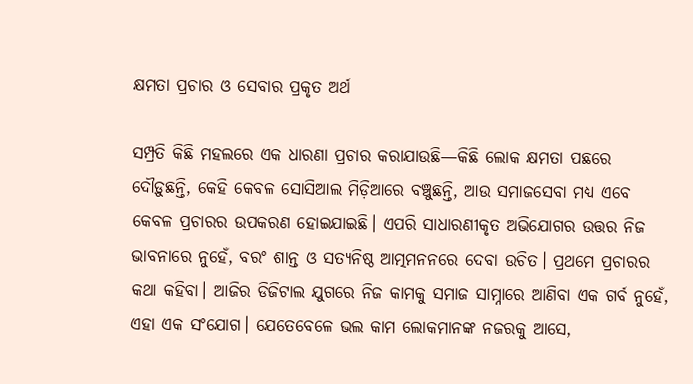କ୍ଷମତା ପ୍ରଚାର ଓ ସେବାର ପ୍ରକୃତ ଅର୍ଥ

ସମ୍ପ୍ରତି କିଛି ମହଲରେ ଏକ ଧାରଣା ପ୍ରଚାର କରାଯାଉଛି—କିଛି ଲୋକ କ୍ଷମତା ପଛରେ ଦୌଡ଼ୁଛନ୍ତି, କେହି କେବଳ ସୋସିଆଲ ମିଡ଼ିଆରେ ବଞ୍ଚୁଛନ୍ତି, ଆଉ ସମାଜସେବା ମଧ୍ୟ ଏବେ କେବଳ ପ୍ରଚାରର ଉପକରଣ ହୋଇଯାଇଛି। ଏପରି ସାଧାରଣୀକୃତ ଅଭିଯୋଗର ଉତ୍ତର ନିଜ ଭାବନାରେ ନୁହେଁ, ବରଂ ଶାନ୍ତ ଓ ସତ୍ୟନିଷ୍ଠ ଆତ୍ମମନନରେ ଦେବା ଉଚିତ। ପ୍ରଥମେ ପ୍ରଚାରର କଥା କହିବା। ଆଜିର ଡିଜିଟାଲ ଯୁଗରେ ନିଜ କାମକୁ ସମାଜ ସାମ୍ନାରେ ଆଣିବା ଏକ ଗର୍ବ ନୁହେଁ, ଏହା ଏକ ସଂଯୋଗ। ଯେତେବେଳେ ଭଲ କାମ ଲୋକମାନଙ୍କ ନଜରକୁ ଆସେ,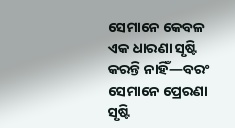ସେମାନେ କେବଳ ଏକ ଧାରଣା ସୃଷ୍ଟି କରନ୍ତି ନାହିଁ—ବରଂ ସେମାନେ ପ୍ରେରଣା ସୃଷ୍ଟି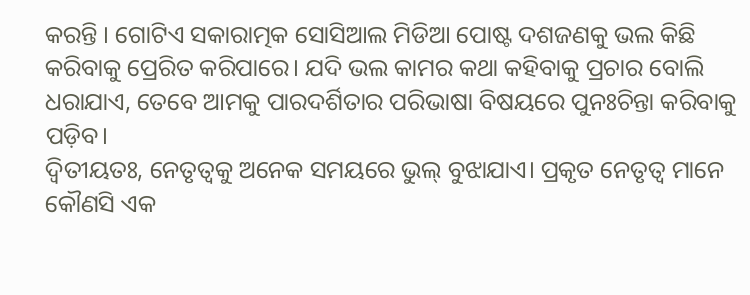କରନ୍ତି । ଗୋଟିଏ ସକାରାତ୍ମକ ସୋସିଆଲ ମିଡିଆ ପୋଷ୍ଟ ଦଶଜଣକୁ ଭଲ କିଛି କରିବାକୁ ପ୍ରେରିତ କରିପାରେ। ଯଦି ଭଲ କାମର କଥା କହିବାକୁ ପ୍ରଚାର ବୋଲି ଧରାଯାଏ, ତେବେ ଆମକୁ ପାରଦର୍ଶିତାର ପରିଭାଷା ବିଷୟରେ ପୁନଃଚିନ୍ତା କରିବାକୁ ପଡ଼ିବ।
ଦ୍ୱିତୀୟତଃ, ନେତୃତ୍ୱକୁ ଅନେକ ସମୟରେ ଭୁଲ୍‌ ବୁଝାଯାଏ। ପ୍ରକୃତ ନେତୃତ୍ୱ ମାନେ କୌଣସି ଏକ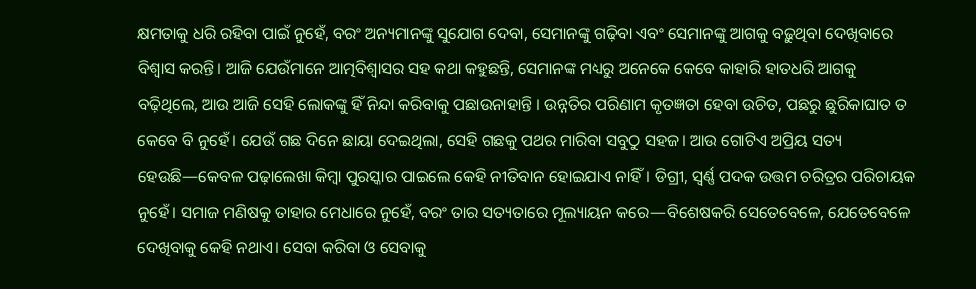କ୍ଷମତାକୁ ଧରି ରହିବା ପାଇଁ ନୁହେଁ, ବରଂ ଅନ୍ୟମାନଙ୍କୁ ସୁଯୋଗ ଦେବା, ସେମାନଙ୍କୁ ଗଢ଼ିବା ଏବଂ ସେମାନଙ୍କୁ ଆଗକୁ ବଢ଼ୁଥିବା ଦେଖିବାରେ ବିଶ୍ୱାସ କରନ୍ତି। ଆଜି ଯେଉଁମାନେ ଆତ୍ମବିଶ୍ୱାସର ସହ କଥା କହୁଛନ୍ତି, ସେମାନଙ୍କ ମଧ୍ୟରୁ ଅନେକେ କେବେ କାହାରି ହାତଧରି ଆଗକୁ ବଢ଼ିଥିଲେ, ଆଉ ଆଜି ସେହି ଲୋକଙ୍କୁ ହିଁ ନିନ୍ଦା କରିବାକୁ ପଛାଉନାହାନ୍ତି । ଉନ୍ନତିର ପରିଣାମ କୃତଜ୍ଞତା ହେବା ଉଚିତ, ପଛରୁ ଛୁରିକାଘାତ ତ କେବେ ବି ନୁହେଁ। ଯେଉଁ ଗଛ ଦିନେ ଛାୟା ଦେଇଥିଲା, ସେହି ଗଛକୁ ପଥର ମାରିବା ସବୁଠୁ ସହଜ। ଆଉ ଗୋଟିଏ ଅପ୍ରିୟ ସତ୍ୟ ହେଉଛି—କେବଳ ପଢ଼ାଲେଖା କିମ୍ବା ପୁରସ୍କାର ପାଇଲେ କେହି ନୀତିବାନ ହୋଇଯାଏ ନାହିଁ। ଡିଗ୍ରୀ, ସ୍ୱର୍ଣ୍ଣ ପଦକ ଉତ୍ତମ ଚରିତ୍ରର ପରିଚାୟକ ନୁହେଁ। ସମାଜ ମଣିଷକୁ ତାହାର ମେଧାରେ ନୁହେଁ, ବରଂ ତାର ସତ୍ୟତାରେ ମୂଲ୍ୟାୟନ କରେ—ବିଶେଷକରି ସେତେବେଳେ, ଯେତେବେଳେ ଦେଖିବାକୁ କେହି ନଥାଏ। ସେବା କରିବା ଓ ସେବାକୁ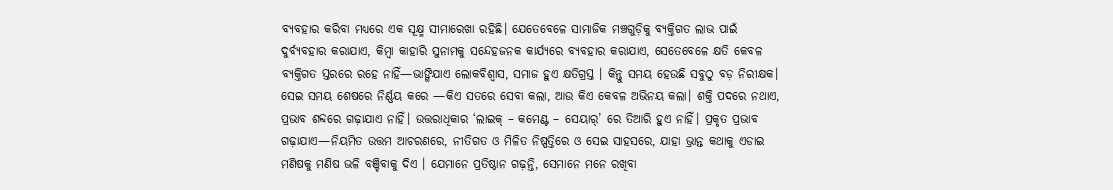ବ୍ୟବହାର କରିବା ମଧ୍ୟରେ ଏକ ସୂକ୍ଷ୍ମ ସୀମାରେଖା ରହିଛି। ଯେତେବେଳେ ସାମାଜିକ ମଞ୍ଚଗୁଡ଼ିକୁ ବ୍ୟକ୍ତିଗତ ଲାଭ ପାଇଁ ଦୁର୍ବ୍ୟବହାର କରାଯାଏ, କିମ୍ବା କାହାରି ସୁନାମକୁ ସନ୍ଦେହଜନକ କାର୍ଯ୍ୟରେ ବ୍ୟବହାର କରାଯାଏ, ସେତେବେଳେ କ୍ଷତି କେବଳ ବ୍ୟକ୍ତିଗତ ସ୍ତରରେ ରହେ ନାହିଁ—ଭାଙ୍ଗିଯାଏ ଲୋକବିଶ୍ୱାସ, ସମାଜ ହୁଏ କ୍ଷତିଗ୍ରସ୍ତ । କିନ୍ତୁ ସମୟ ହେଉଛି ସବୁଠୁ ବଡ଼ ନିରୀକ୍ଷକ। ସେଇ ସମୟ ଶେଷରେ ନିର୍ଣ୍ଣୟ କରେ —କିଏ ସତରେ ସେବା କଲା, ଆଉ କିଏ କେବଳ ଅଭିନୟ କଲା। ଶକ୍ତି ପଦରେ ନଥାଏ, ପ୍ରଭାବ ଶବ୍ଦରେ ଗଢ଼ାଯାଏ ନାହିଁ। ଉତ୍ତରାଧିକାର ‘ଲାଇକ୍‌ – କମେଣ୍ଟ – ସେୟାର୍’ ରେ ତିଆରି ହୁଏ ନାହିଁ। ପ୍ରକୃତ ପ୍ରଭାବ ଗଢ଼ାଯାଏ—ନିୟମିତ ଉତ୍ତମ ଆଚରଣରେ, ନୀତିଗତ ଓ ମିଳିତ ନିଷ୍ପତ୍ତିରେ ଓ ସେଇ ସାହସରେ, ଯାହା ଭ୍ରାନ୍ତ କଥାକୁ ଏଡାଇ ମଣିଷକୁ ମଣିଷ ଭଳି ବଞ୍ଚିବାକୁ ଦିଏ । ଯେମାନେ ପ୍ରତିଷ୍ଠାନ ଗଢ଼ନ୍ତି, ସେମାନେ ମନେ ରଖିବା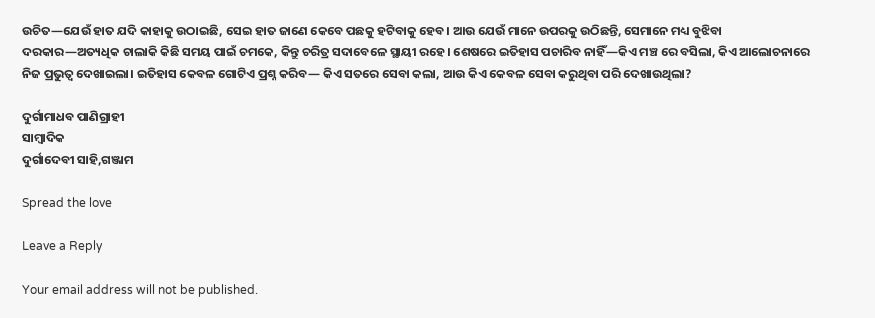ଉଚିତ—ଯେଉଁ ହାତ ଯଦି କାହାକୁ ଉଠାଇଛି, ସେଇ ହାତ ଜାଣେ କେବେ ପଛକୁ ହଟିବାକୁ ହେବ। ଆଉ ଯେଉଁ ମାନେ ଉପରକୁ ଉଠିଛନ୍ତି, ସେମାନେ ମଧ୍ୟ ବୁଝିବା ଦରକାର—ଅତ୍ୟଧିକ ଚାଲାକି କିଛି ସମୟ ପାଇଁ ଚମକେ, କିନ୍ତୁ ଚରିତ୍ର ସଦାବେଳେ ସ୍ଥାୟୀ ରହେ। ଶେଷରେ ଇତିହାସ ପଚାରିବ ନାହିଁ—କିଏ ମଞ୍ଚ ରେ ବସିଲା, କିଏ ଆଲୋଚନାରେ ନିଜ ପ୍ରଭୁତ୍ୱ ଦେଖାଇଲା। ଇତିହାସ କେବଳ ଗୋଟିଏ ପ୍ରଶ୍ନ କରିବ— କିଏ ସତରେ ସେବା କଲା, ଆଉ କିଏ କେବଳ ସେବା କରୁଥିବା ପରି ଦେଖାଉଥିଲା?

ଦୁର୍ଗାମାଧବ ପାଣିଗ୍ରାହୀ
ସାମ୍ବାଦିକ
ଦୁର୍ଗାଦେବୀ ସାହି,ଗଞ୍ଜାମ

Spread the love

Leave a Reply

Your email address will not be published.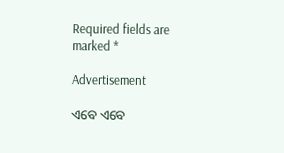Required fields are marked *

Advertisement

ଏବେ ଏବେ